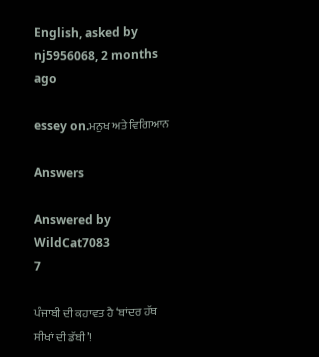English, asked by nj5956068, 2 months ago

essey on.ਮਨੁਖ ਅਤੇ ਵਿਗਿਆਨ

Answers

Answered by WildCat7083
7

ਪੰਜਾਬੀ ਦੀ ਕਹਾਵਤ ਹੈ ‘ਬਾਂਦਰ ਹੱਥ ਸੀਖਾਂ ਦੀ ਡੱਬੀ’!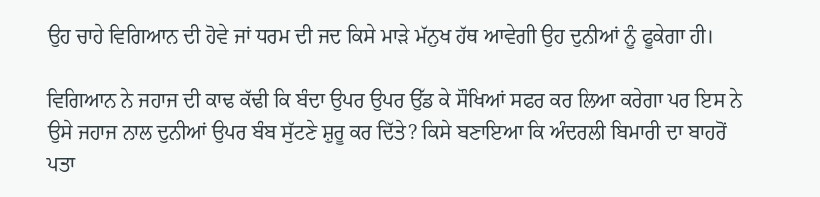ਉਹ ਚਾਹੇ ਵਿਗਿਆਨ ਦੀ ਹੋਵੇ ਜਾਂ ਧਰਮ ਦੀ ਜਦ ਕਿਸੇ ਮਾਡ਼ੇ ਮੱਨੁਖ ਹੱਥ ਆਵੇਗੀ ਉਹ ਦੁਨੀਆਂ ਨੂੰ ਫੂਕੇਗਾ ਹੀ।

ਵਿਗਿਆਨ ਨੇ ਜਹਾਜ ਦੀ ਕਾਢ ਕੱਢੀ ਕਿ ਬੰਦਾ ਉਪਰ ਉਪਰ ਉੱਡ ਕੇ ਸੌਖਿਆਂ ਸਫਰ ਕਰ ਲਿਆ ਕਰੇਗਾ ਪਰ ਇਸ ਨੇ ਉਸੇ ਜਹਾਜ ਨਾਲ ਦੁਨੀਆਂ ਉਪਰ ਬੰਬ ਸੁੱਟਣੇ ਸ਼ੁਰੂ ਕਰ ਦਿੱਤੇ? ਕਿਸੇ ਬਣਾਇਆ ਕਿ ਅੰਦਰਲੀ ਬਿਮਾਰੀ ਦਾ ਬਾਹਰੋਂ ਪਤਾ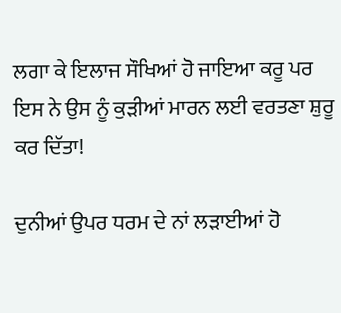ਲਗਾ ਕੇ ਇਲਾਜ ਸੌਖਿਆਂ ਹੋ ਜਾਇਆ ਕਰੂ ਪਰ ਇਸ ਨੇ ਉਸ ਨੂੰ ਕੁਡ਼ੀਆਂ ਮਾਰਨ ਲਈ ਵਰਤਣਾ ਸ਼ੁਰੂ ਕਰ ਦਿੱਤਾ!

ਦੁਨੀਆਂ ਉਪਰ ਧਰਮ ਦੇ ਨਾਂ ਲਡ਼ਾਈਆਂ ਹੋ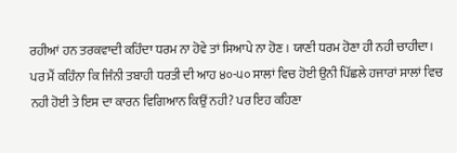ਰਹੀਆਂ ਹਨ ਤਰਕਵਾਦੀ ਕਹਿੰਦਾ ਧਰਮ ਨਾ ਹੋਵੇ ਤਾਂ ਸਿਆਪੇ ਨਾ ਹੋਣ। ਯਾਣੀ ਧਰਮ ਹੋਣਾ ਹੀ ਨਹੀ ਚਾਹੀਦਾ। ਪਰ ਮੈਂ ਕਹਿੰਨਾ ਕਿ ਜਿੰਨੀ ਤਬਾਹੀ ਧਰਤੀ ਦੀ ਆਹ ੪੦-੫੦ ਸਾਲਾਂ ਵਿਚ ਹੋਈ ਉਨੀ ਪਿੱਛਲੇ ਹਜਾਰਾਂ ਸਾਲਾਂ ਵਿਚ ਨਹੀ ਹੋਈ ਤੇ ਇਸ ਦਾ ਕਾਰਨ ਵਿਗਿਆਨ ਕਿਉਂ ਨਹੀ? ਪਰ ਇਹ ਕਹਿਣਾ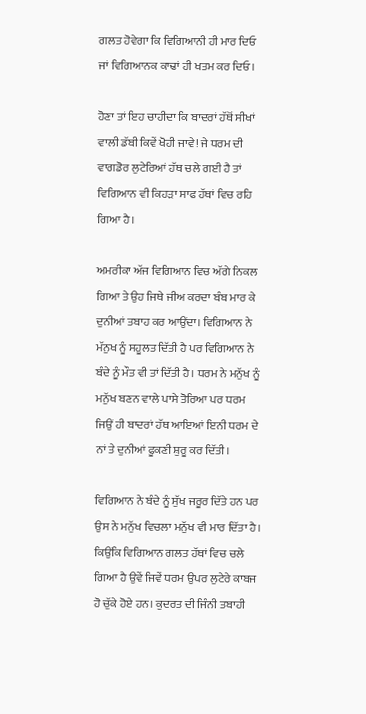ਗਲਤ ਹੋਵੇਗਾ ਕਿ ਵਿਗਿਆਨੀ ਹੀ ਮਾਰ ਦਿਓ ਜਾਂ ਵਿਗਿਆਨਕ ਕਾਢਾਂ ਹੀ ਖਤਮ ਕਰ ਦਿਓ।

ਹੋਣਾ ਤਾਂ ਇਹ ਚਾਹੀਦਾ ਕਿ ਬਾਦਰਾਂ ਹੱਥੋਂ ਸੀਖਾਂ ਵਾਲੀ ਡੱਬੀ ਕਿਵੇਂ ਖੋਹੀ ਜਾਵੇ! ਜੇ ਧਰਮ ਦੀ ਵਾਗਡੋਰ ਲੁਟੇਰਿਆਂ ਹੱਥ ਚਲੇ ਗਈ ਹੈ ਤਾਂ ਵਿਗਿਆਨ ਵੀ ਕਿਹਡ਼ਾ ਸਾਫ ਹੱਥਾਂ ਵਿਚ ਰਹਿ ਗਿਆ ਹੈ।

ਅਮਰੀਕਾ ਅੱਜ ਵਿਗਿਆਨ ਵਿਚ ਅੱਗੇ ਨਿਕਲ ਗਿਆ ਤੇ ਉਹ ਜਿਥੇ ਜੀਅ ਕਰਦਾ ਬੰਬ ਮਾਰ ਕੇ ਦੁਨੀਆਂ ਤਬਾਹ ਕਰ ਆਉਂਦਾ। ਵਿਗਿਆਨ ਨੇ ਮੱਨੁਖ ਨੂੰ ਸਹੂਲਤ ਦਿੱਤੀ ਹੈ ਪਰ ਵਿਗਿਆਨ ਨੇ ਬੰਦੇ ਨੂੰ ਮੌਤ ਵੀ ਤਾਂ ਦਿੱਤੀ ਹੈ। ਧਰਮ ਨੇ ਮਨੁੱਖ ਨੂੰ ਮਨੁੱਖ ਬਣਨ ਵਾਲੇ ਪਾਸੇ ਤੋਰਿਆ ਪਰ ਧਰਮ ਜਿਉਂ ਹੀ ਬਾਦਰਾਂ ਹੱਥ ਆਇਆਂ ਇਨੀ ਧਰਮ ਦੇ ਨਾਂ ਤੇ ਦੁਨੀਆਂ ਫੂਕਣੀ ਸ਼ੁਰੂ ਕਰ ਦਿੱਤੀ।

ਵਿਗਿਆਨ ਨੇ ਬੰਦੇ ਨੂੰ ਸੁੱਖ ਜਰੂਰ ਦਿੱਤੇ ਹਨ ਪਰ ਉਸ ਨੇ ਮਨੁੱਖ ਵਿਚਲਾ ਮਨੁੱਖ ਵੀ ਮਾਰ ਦਿੱਤਾ ਹੈ। ਕਿਉਂਕਿ ਵਿਗਿਆਨ ਗਲਤ ਹੱਥਾਂ ਵਿਚ ਚਲੇ ਗਿਆ ਹੈ ਉਵੇਂ ਜਿਵੇਂ ਧਰਮ ਉਪਰ ਲੁਟੇਰੇ ਕਾਬਜ ਹੋ ਚੁੱਕੇ ਹੋਏ ਹਨ। ਕੁਦਰਤ ਦੀ ਜਿੰਨੀ ਤਬਾਹੀ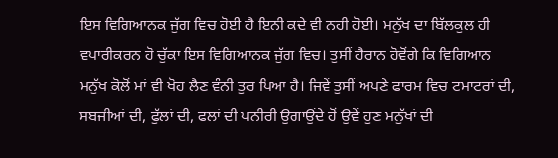ਇਸ ਵਿਗਿਆਨਕ ਜੁੱਗ ਵਿਚ ਹੋਈ ਹੈ ਇਨੀ ਕਦੇ ਵੀ ਨਹੀ ਹੋਈ। ਮਨੁੱਖ ਦਾ ਬਿੱਲਕੁਲ ਹੀ ਵਪਾਰੀਕਰਨ ਹੋ ਚੁੱਕਾ ਇਸ ਵਿਗਿਆਨਕ ਜੁੱਗ ਵਿਚ। ਤੁਸੀਂ ਹੈਰਾਨ ਹੋਵੋਂਗੇ ਕਿ ਵਿਗਿਆਨ ਮਨੁੱਖ ਕੋਲੋਂ ਮਾਂ ਵੀ ਖੋਹ ਲੈਣ ਵੰਨੀ ਤੁਰ ਪਿਆ ਹੈ। ਜਿਵੇਂ ਤੁਸੀਂ ਅਪਣੇ ਫਾਰਮ ਵਿਚ ਟਮਾਟਰਾਂ ਦੀ, ਸਬਜੀਆਂ ਦੀ, ਫੁੱਲਾਂ ਦੀ, ਫਲਾਂ ਦੀ ਪਨੀਰੀ ਉਗਾਉਂਦੇ ਹੋਂ ਉਵੇਂ ਹੁਣ ਮਨੁੱਖਾਂ ਦੀ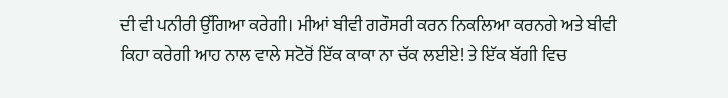ਦੀ ਵੀ ਪਨੀਰੀ ਉੱਗਿਆ ਕਰੇਗੀ। ਮੀਆਂ ਬੀਵੀ ਗਰੌਸਰੀ ਕਰਨ ਨਿਕਲਿਆ ਕਰਨਗੇ ਅਤੇ ਬੀਵੀ ਕਿਹਾ ਕਰੇਗੀ ਆਹ ਨਾਲ ਵਾਲੇ ਸਟੋਰੋਂ ਇੱਕ ਕਾਕਾ ਨਾ ਚੱਕ ਲਈਏ! ਤੇ ਇੱਕ ਬੱਗੀ ਵਿਚ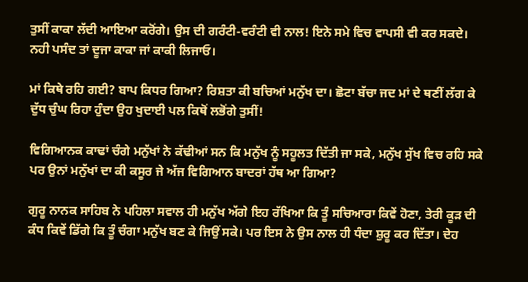ਤੁਸੀਂ ਕਾਕਾ ਲੱਦੀ ਆਇਆ ਕਰੋਂਗੇ। ਉਸ ਦੀ ਗਰੰਟੀ-ਵਰੰਟੀ ਵੀ ਨਾਲ! ਇਨੇ ਸਮੇ ਵਿਚ ਵਾਪਸੀ ਵੀ ਕਰ ਸਕਦੇ। ਨਹੀ ਪਸੰਦ ਤਾਂ ਦੂਜਾ ਕਾਕਾ ਜਾਂ ਕਾਕੀ ਲਿਜਾਓ।

ਮਾਂ ਕਿਥੇ ਰਹਿ ਗਈ? ਬਾਪ ਕਿਧਰ ਗਿਆ? ਰਿਸ਼ਤਾ ਕੀ ਬਚਿਆਂ ਮਨੁੱਖ ਦਾ। ਛੋਟਾ ਬੱਚਾ ਜਦ ਮਾਂ ਦੇ ਥਣੀਂ ਲੱਗ ਕੇ ਦੁੱਧ ਚੁੰਘ ਰਿਹਾ ਹੁੰਦਾ ਉਹ ਖੁਦਾਈ ਪਲ ਕਿਥੋਂ ਲਭੋਂਗੇ ਤੁਸੀਂ!

ਵਿਗਿਆਨਕ ਕਾਢਾਂ ਚੰਗੇ ਮਨੁੱਖਾਂ ਨੇ ਕੱਢੀਆਂ ਸਨ ਕਿ ਮਨੁੱਖ ਨੂੰ ਸਹੂਲਤ ਦਿੱਤੀ ਜਾ ਸਕੇ, ਮਨੁੱਖ ਸੁੱਖ ਵਿਚ ਰਹਿ ਸਕੇ ਪਰ ਉਨਾਂ ਮਨੁੱਖਾਂ ਦਾ ਕੀ ਕਸੂਰ ਜੇ ਅੱਜ ਵਿਗਿਆਨ ਬਾਦਰਾਂ ਹੱਥ ਆ ਗਿਆ?

ਗੁਰੂ ਨਾਨਕ ਸਾਹਿਬ ਨੇ ਪਹਿਲਾ ਸਵਾਲ ਹੀ ਮਨੁੱਖ ਅੱਗੇ ਇਹ ਰੱਖਿਆ ਕਿ ਤੂੰ ਸਚਿਆਰਾ ਕਿਵੇਂ ਹੋਣਾ, ਤੇਰੀ ਕੂਡ਼ ਦੀ ਕੰਧ ਕਿਵੇਂ ਡਿੱਗੇ ਕਿ ਤੂੰ ਚੰਗਾ ਮਨੁੱਖ ਬਣ ਕੇ ਜਿਉਂ ਸਕੇ। ਪਰ ਇਸ ਨੇ ਉਸ ਨਾਲ ਹੀ ਧੰਦਾ ਸ਼ੁਰੂ ਕਰ ਦਿੱਤਾ। ਦੇਹ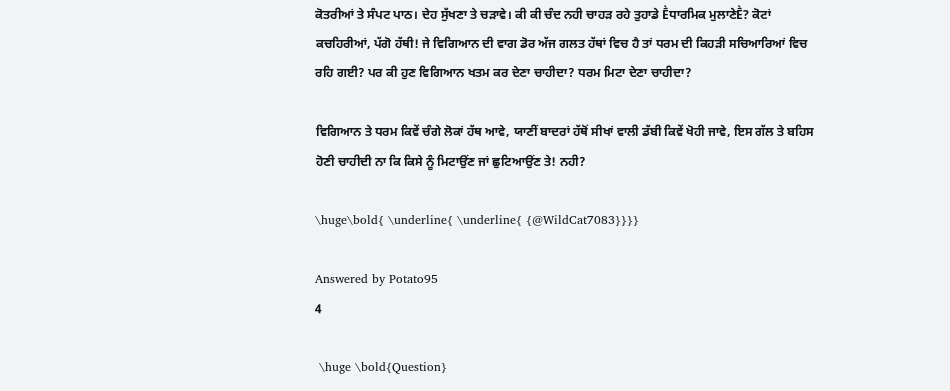ਕੋਤਰੀਆਂ ਤੇ ਸੰਪਟ ਪਾਠ। ਦੇਹ ਸੁੱਖਣਾ ਤੇ ਚਡ਼ਾਵੇ। ਕੀ ਕੀ ਚੰਦ ਨਹੀ ਚਾਹਡ਼ ਰਹੇ ਤੁਹਾਡੇ Ḕਧਾਰਮਿਕ ਮੁਲਾਣੇḔ? ਕੋਟਾਂ ਕਚਹਿਰੀਆਂ, ਪੱਗੋ ਹੱਥੀ! ਜੇ ਵਿਗਿਆਨ ਦੀ ਵਾਗ ਡੋਰ ਅੱਜ ਗਲਤ ਹੱਥਾਂ ਵਿਚ ਹੈ ਤਾਂ ਧਰਮ ਦੀ ਕਿਹਡ਼ੀ ਸਚਿਆਰਿਆਂ ਵਿਚ ਰਹਿ ਗਈ? ਪਰ ਕੀ ਹੁਣ ਵਿਗਿਆਨ ਖਤਮ ਕਰ ਦੇਣਾ ਚਾਹੀਦਾ? ਧਰਮ ਮਿਟਾ ਦੇਣਾ ਚਾਹੀਦਾ?

ਵਿਗਿਆਨ ਤੇ ਧਰਮ ਕਿਵੇਂ ਚੰਗੇ ਲੋਕਾਂ ਹੱਥ ਆਵੇ, ਯਾਣੀਂ ਬਾਦਰਾਂ ਹੱਥੋਂ ਸੀਖਾਂ ਵਾਲੀ ਡੱਬੀ ਕਿਵੇਂ ਖੋਹੀ ਜਾਵੇ, ਇਸ ਗੱਲ ਤੇ ਬਹਿਸ ਹੋਣੀ ਚਾਹੀਦੀ ਨਾ ਕਿ ਕਿਸੇ ਨੂੰ ਮਿਟਾਉਂਣ ਜਾਂ ਛੁਟਿਆਉਂਣ ਤੇ! ਨਹੀ?

\huge\bold{ \underline{ \underline{ {@WildCat7083}}}}

Answered by Potato95
4

 \huge \bold{Question}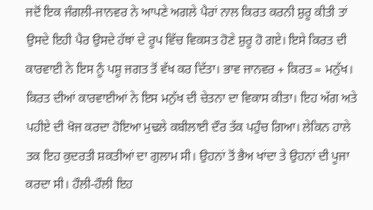ਜਦੋਂ ਇਕ ਜੰਗਲੀ-ਜਾਨਵਰ ਨੇ ਆਪਣੇ ਅਗਲੇ ਪੈਰਾਂ ਨਾਲ ਕਿਰਤ ਕਰਨੀ ਸ਼ੁਰੂ ਕੀਤੀ ਤਾਂ ਉਸਦੇ ਇਹੀ ਪੈਰ ਉਸਦੇ ਹੱਥਾਂ ਦੇ ਰੂਪ ਵਿੱਚ ਵਿਕਸਤ ਹੋਣੇ ਸ਼ੁਰੂ ਹੋ ਗਏ। ਇਸੇ ਕਿਰਤ ਦੀ ਕਾਰਵਾਈ ਨੇ ਇਸ ਨੂੰ ਪਸ਼ੂ ਜਗਤ ਤੋਂ ਵੱਖ ਕਰ ਦਿੱਤਾ। ਭਾਵ ਜਾਨਵਰ + ਕਿਰਤ = ਮਨੁੱਖ। ਕਿਰਤ ਦੀਆਂ ਕਾਰਵਾਈਆਂ ਨੇ ਇਸ ਮਨੁੱਖ ਦੀ ਚੇਤਨਾ ਦਾ ਵਿਕਾਸ ਕੀਤਾ। ਇਹ ਅੱਗ ਅਤੇ ਪਹੀਏ ਦੀ ਖੋਜ ਕਰਦਾ ਹੋਇਆ ਮੁਢਲੇ ਕਬੀਲਾਈ ਦੌਰ ਤੱਕ ਪਹੁੰਚ ਗਿਆ। ਲੇਕਿਨ ਹਾਲੇ ਤਕ ਇਹ ਕੁਦਰਤੀ ਸ਼ਕਤੀਆਂ ਦਾ ਗੁਲਾਮ ਸੀ। ਉਹਨਾਂ ਤੋਂ ਭੈਅ ਖਾਂਦਾ ਤੇ ਉਹਨਾਂ ਦੀ ਪੂਜਾ ਕਰਦਾ ਸੀ। ਹੌਲੀ-ਹੌਲੀ ਇਹ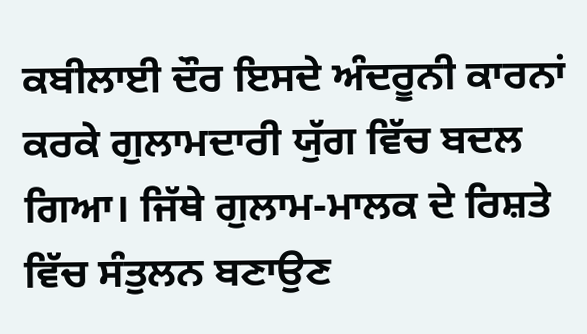ਕਬੀਲਾਈ ਦੌਰ ਇਸਦੇ ਅੰਦਰੂਨੀ ਕਾਰਨਾਂ ਕਰਕੇ ਗੁਲਾਮਦਾਰੀ ਯੁੱਗ ਵਿੱਚ ਬਦਲ ਗਿਆ। ਜਿੱਥੇ ਗੁਲਾਮ-ਮਾਲਕ ਦੇ ਰਿਸ਼ਤੇ ਵਿੱਚ ਸੰਤੁਲਨ ਬਣਾਉਣ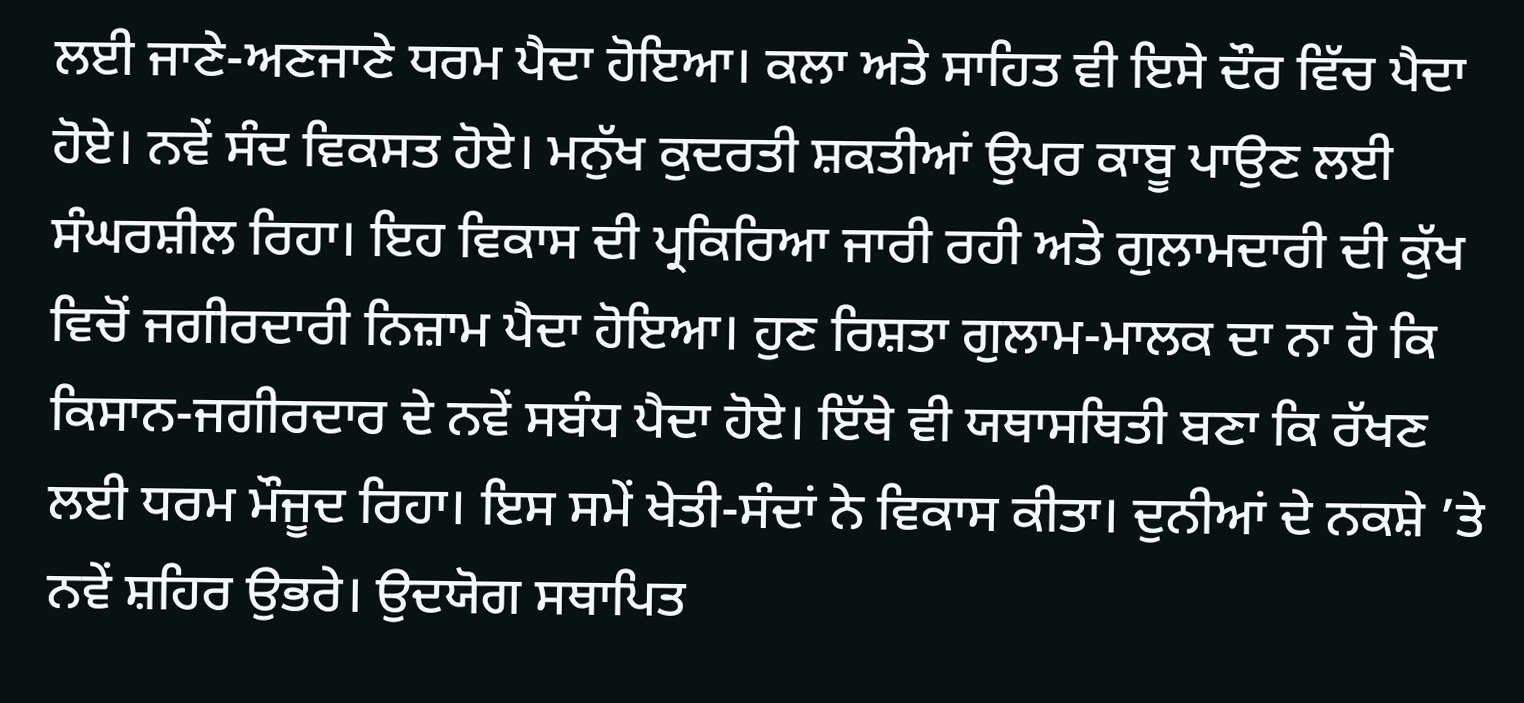ਲਈ ਜਾਣੇ-ਅਣਜਾਣੇ ਧਰਮ ਪੈਦਾ ਹੋਇਆ। ਕਲਾ ਅਤੇ ਸਾਹਿਤ ਵੀ ਇਸੇ ਦੌਰ ਵਿੱਚ ਪੈਦਾ ਹੋਏ। ਨਵੇਂ ਸੰਦ ਵਿਕਸਤ ਹੋਏ। ਮਨੁੱਖ ਕੁਦਰਤੀ ਸ਼ਕਤੀਆਂ ਉਪਰ ਕਾਬੂ ਪਾਉਣ ਲਈ ਸੰਘਰਸ਼ੀਲ ਰਿਹਾ। ਇਹ ਵਿਕਾਸ ਦੀ ਪ੍ਰਕਿਰਿਆ ਜਾਰੀ ਰਹੀ ਅਤੇ ਗੁਲਾਮਦਾਰੀ ਦੀ ਕੁੱਖ ਵਿਚੋਂ ਜਗੀਰਦਾਰੀ ਨਿਜ਼ਾਮ ਪੈਦਾ ਹੋਇਆ। ਹੁਣ ਰਿਸ਼ਤਾ ਗੁਲਾਮ-ਮਾਲਕ ਦਾ ਨਾ ਹੋ ਕਿ ਕਿਸਾਨ-ਜਗੀਰਦਾਰ ਦੇ ਨਵੇਂ ਸਬੰਧ ਪੈਦਾ ਹੋਏ। ਇੱਥੇ ਵੀ ਯਥਾਸਥਿਤੀ ਬਣਾ ਕਿ ਰੱਖਣ ਲਈ ਧਰਮ ਮੌਜੂਦ ਰਿਹਾ। ਇਸ ਸਮੇਂ ਖੇਤੀ-ਸੰਦਾਂ ਨੇ ਵਿਕਾਸ ਕੀਤਾ। ਦੁਨੀਆਂ ਦੇ ਨਕਸ਼ੇ ’ਤੇ ਨਵੇਂ ਸ਼ਹਿਰ ਉਭਰੇ। ਉਦਯੋਗ ਸਥਾਪਿਤ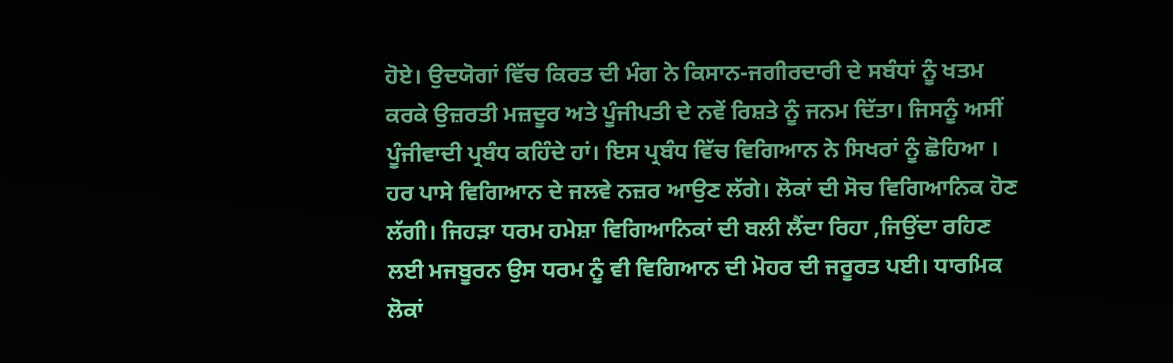ਹੋਏ। ਉਦਯੋਗਾਂ ਵਿੱਚ ਕਿਰਤ ਦੀ ਮੰਗ ਨੇ ਕਿਸਾਨ-ਜਗੀਰਦਾਰੀ ਦੇ ਸਬੰਧਾਂ ਨੂੰ ਖਤਮ ਕਰਕੇ ਉਜ਼ਰਤੀ ਮਜ਼ਦੂਰ ਅਤੇ ਪੂੰਜੀਪਤੀ ਦੇ ਨਵੇਂ ਰਿਸ਼ਤੇ ਨੂੰ ਜਨਮ ਦਿੱਤਾ। ਜਿਸਨੂੰ ਅਸੀਂ ਪੂੰਜੀਵਾਦੀ ਪ੍ਰਬੰਧ ਕਹਿੰਦੇ ਹਾਂ। ਇਸ ਪ੍ਰਬੰਧ ਵਿੱਚ ਵਿਗਿਆਨ ਨੇ ਸਿਖਰਾਂ ਨੂੰ ਛੋਹਿਆ । ਹਰ ਪਾਸੇ ਵਿਗਿਆਨ ਦੇ ਜਲਵੇ ਨਜ਼ਰ ਆਉਣ ਲੱਗੇ। ਲੋਕਾਂ ਦੀ ਸੋਚ ਵਿਗਿਆਨਿਕ ਹੋਣ ਲੱਗੀ। ਜਿਹੜਾ ਧਰਮ ਹਮੇਸ਼ਾ ਵਿਗਿਆਨਿਕਾਂ ਦੀ ਬਲੀ ਲੈਂਦਾ ਰਿਹਾ ,ਜਿਉਂਦਾ ਰਹਿਣ ਲਈ ਮਜਬੂਰਨ ਉਸ ਧਰਮ ਨੂੰ ਵੀ ਵਿਗਿਆਨ ਦੀ ਮੋਹਰ ਦੀ ਜਰੂਰਤ ਪਈ। ਧਾਰਮਿਕ ਲੋਕਾਂ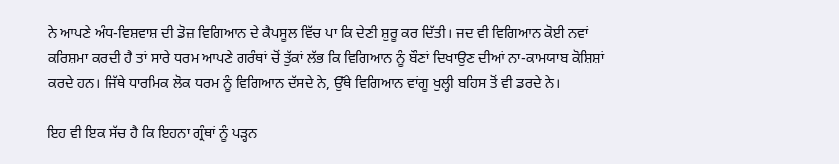ਨੇ ਆਪਣੇ ਅੰਧ-ਵਿਸ਼ਵਾਸ਼ ਦੀ ਡੋਜ਼ ਵਿਗਿਆਨ ਦੇ ਕੈਪਸੂਲ ਵਿੱਚ ਪਾ ਕਿ ਦੇਣੀ ਸ਼ੁਰੂ ਕਰ ਦਿੱਤੀ। ਜਦ ਵੀ ਵਿਗਿਆਨ ਕੋਈ ਨਵਾਂ ਕਰਿਸ਼ਮਾ ਕਰਦੀ ਹੈ ਤਾਂ ਸਾਰੇ ਧਰਮ ਆਪਣੇ ਗਰੰਥਾਂ ਚੋਂ ਤੁੱਕਾਂ ਲੱਭ ਕਿ ਵਿਗਿਆਨ ਨੂੰ ਬੌਣਾਂ ਦਿਖਾਉਣ ਦੀਆਂ ਨਾ-ਕਾਮਯਾਬ ਕੋਸ਼ਿਸ਼ਾਂ ਕਰਦੇ ਹਨ। ਜਿੱਥੇ ਧਾਰਮਿਕ ਲੋਕ ਧਰਮ ਨੂੰ ਵਿਗਿਆਨ ਦੱਸਦੇ ਨੇ, ਉੱਥੇ ਵਿਗਿਆਨ ਵਾਂਗੂ ਖੁਲ੍ਹੀ ਬਹਿਸ ਤੋਂ ਵੀ ਡਰਦੇ ਨੇ।

ਇਹ ਵੀ ਇਕ ਸੱਚ ਹੈ ਕਿ ਇਹਨਾ ਗ੍ਰੰਥਾਂ ਨੂੰ ਪੜ੍ਹਨ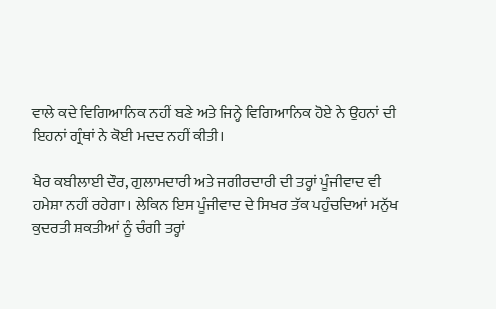ਵਾਲੇ ਕਦੇ ਵਿਗਿਆਨਿਕ ਨਹੀਂ ਬਣੇ ਅਤੇ ਜਿਨ੍ਹੇ ਵਿਗਿਆਨਿਕ ਹੋਏ ਨੇ ਉਹਨਾਂ ਦੀ ਇਹਨਾਂ ਗ੍ਰੰਥਾਂ ਨੇ ਕੋਈ ਮਦਦ ਨਹੀਂ ਕੀਤੀ।

ਖੈਰ ਕਬੀਲਾਈ ਦੌਰ, ਗੁਲਾਮਦਾਰੀ ਅਤੇ ਜਗੀਰਦਾਰੀ ਦੀ ਤਰ੍ਹਾਂ ਪੂੰਜੀਵਾਦ ਵੀ ਹਮੇਸ਼ਾ ਨਹੀਂ ਰਹੇਗਾ। ਲੇਕਿਨ ਇਸ ਪੂੰਜੀਵਾਦ ਦੇ ਸਿਖਰ ਤੱਕ ਪਹੁੰਚਦਿਆਂ ਮਨੁੱਖ ਕੁਦਰਤੀ ਸ਼ਕਤੀਆਂ ਨੂੰ ਚੰਗੀ ਤਰ੍ਹਾਂ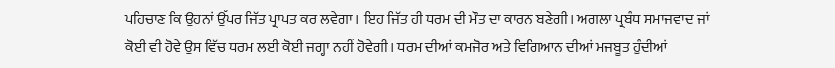ਪਹਿਚਾਣ ਕਿ ਉਹਨਾਂ ਉੱਪਰ ਜਿੱਤ ਪ੍ਰਾਪਤ ਕਰ ਲਵੇਗਾ। ਇਹ ਜਿੱਤ ਹੀ ਧਰਮ ਦੀ ਮੌਤ ਦਾ ਕਾਰਨ ਬਣੇਗੀ। ਅਗਲਾ ਪ੍ਰਬੰਧ ਸਮਾਜਵਾਦ ਜਾਂ ਕੋਈ ਵੀ ਹੋਵੇ ਉਸ ਵਿੱਚ ਧਰਮ ਲਈ ਕੋਈ ਜਗ੍ਹਾ ਨਹੀਂ ਹੋਵੇਗੀ। ਧਰਮ ਦੀਆਂ ਕਮਜੋਰ ਅਤੇ ਵਿਗਿਆਨ ਦੀਆਂ ਮਜਬੂਤ ਹੁੰਦੀਆਂ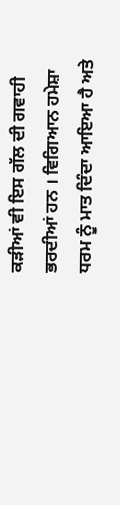ਕੜੀਆਂ ਵੀ ਇਸ ਗੱਲ ਦੀ ਗਵਾਹੀ ਭਰਦੀਆਂ ਹਨ । ਵਿਗਿਆਨ ਹਮੇਸ਼ਾ ਧਰਮ ਨੂੰ ਮਾਤ ਦਿੰਦਾ ਆਇਆ ਹੈ ਅਤੇ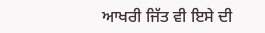ਆਖਰੀ ਜਿੱਤ ਵੀ ਇਸੇ ਦੀ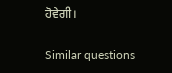ਹੋਵੇਗੀ।

Similar questions